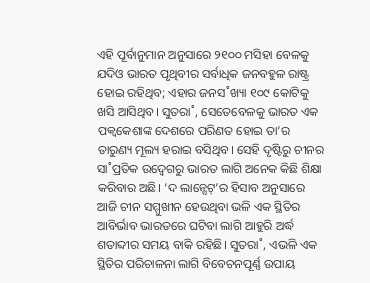ଏହି ପୂର୍ବାନୁମାନ ଅନୁସାରେ ୨୧୦୦ ମସିହା ବେଳକୁ ଯଦିଓ ଭାରତ ପୃଥିବୀର ସର୍ବାଧିକ ଜନବହୁଳ ରାଷ୍ଟ୍ର ହୋଇ ରହିଥିବ; ଏହାର ଜନସ˚ଖ୍ୟା ୧୦୯ କୋଟିକୁ ଖସି ଆସିଥିବ। ସୁତରା˚, ସେତେବେଳକୁ ଭାରତ ଏକ ପକ୍ବକେଶାଙ୍କ ଦେଶରେ ପରିଣତ ହୋଇ ତା’ର ତାରୁଣ୍ୟ ମୂଲ୍ୟ ହରାଇ ବସିଥିବ। ସେହି ଦୃଷ୍ଟିରୁ ଚୀନର ସା˚ପ୍ରତିକ ଉଦ୍ବେଗରୁ ଭାରତ ଲାଗି ଅନେକ କିଛି ଶିକ୍ଷା କରିବାର ଅଛି। ‘ଦ ଲାନ୍ସେଟ୍’ର ହିସାବ ଅନୁସାରେ ଆଜି ଚୀନ ସମ୍ମୁଖୀନ ହେଉଥିବା ଭଳି ଏକ ସ୍ଥିତିର ଆବିର୍ଭାବ ଭାରତରେ ଘଟିବା ଲାଗି ଆହୁରି ଅର୍ଦ୍ଧ ଶତାବ୍ଦୀର ସମୟ ବାକି ରହିଛି। ସୁତରା˚, ଏଭଳି ଏକ ସ୍ଥିତିର ପରିଚାଳନା ଲାଗି ବିବେଚନପୂର୍ଣ୍ଣ ଉପାୟ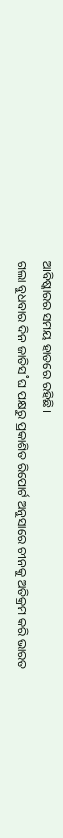ଆବିଷ୍କାରର ସମୟ ହାତରେ ରହିଛି।
ଗଲା ବୁଧବାର ଦିନ ଜାତିସ˚ଘ ପକ୍ଷରୁ ପ୍ରକାଶିତ ରିପୋର୍ଟ ଅନୁସାରେ ଚୀନକୁ ଅତିକ୍ରମ କରି ଭାରତ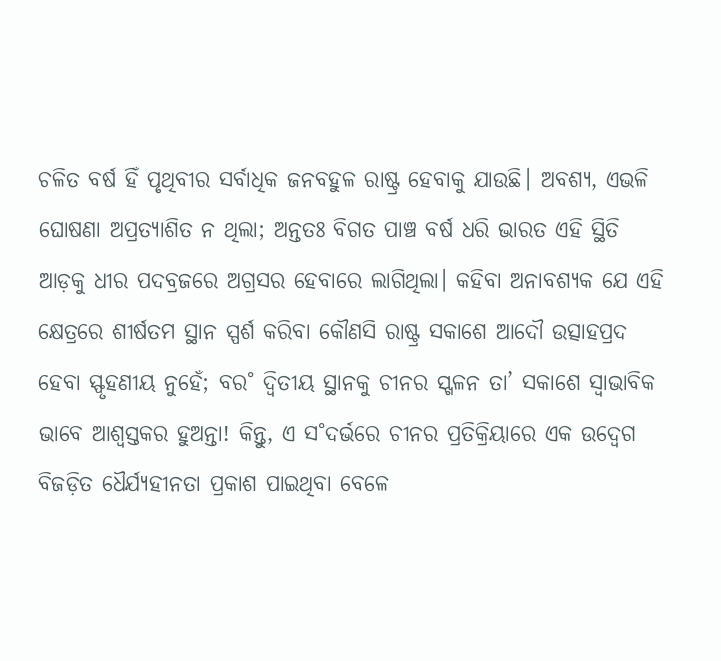ଚଳିତ ବର୍ଷ ହିଁ ପୃଥିବୀର ସର୍ବାଧିକ ଜନବହୁଳ ରାଷ୍ଟ୍ର ହେବାକୁ ଯାଉଛି। ଅବଶ୍ୟ, ଏଭଳି ଘୋଷଣା ଅପ୍ରତ୍ୟାଶିତ ନ ଥିଲା; ଅନ୍ତତଃ ବିଗତ ପାଞ୍ଚ ବର୍ଷ ଧରି ଭାରତ ଏହି ସ୍ଥିତି ଆଡ଼କୁ ଧୀର ପଦବ୍ରଜରେ ଅଗ୍ରସର ହେବାରେ ଲାଗିଥିଲା। କହିବା ଅନାବଶ୍ୟକ ଯେ ଏହି କ୍ଷେତ୍ରରେ ଶୀର୍ଷତମ ସ୍ଥାନ ସ୍ପର୍ଶ କରିବା କୌଣସି ରାଷ୍ଟ୍ର ସକାଶେ ଆଦୌ ଉତ୍ସାହପ୍ରଦ ହେବା ସ୍ଫୃହଣୀୟ ନୁହେଁ; ବର˚ ଦ୍ବିତୀୟ ସ୍ଥାନକୁ ଚୀନର ସ୍ଖଳନ ତା’ ସକାଶେ ସ୍ବାଭାବିକ ଭାବେ ଆଶ୍ବସ୍ତକର ହୁଅନ୍ତା! କିନ୍ତୁ, ଏ ସ˚ଦର୍ଭରେ ଚୀନର ପ୍ରତିକ୍ରିୟାରେ ଏକ ଉଦ୍ବେଗ ବିଜଡ଼ିତ ଧୈର୍ଯ୍ୟହୀନତା ପ୍ରକାଶ ପାଇଥିବା ବେଳେ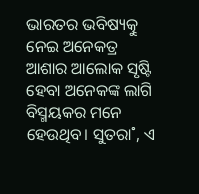ଭାରତର ଭବିଷ୍ୟତ୍କୁ ନେଇ ଅନେକତ୍ର ଆଶାର ଆଲୋକ ସୃଷ୍ଟି ହେବା ଅନେକଙ୍କ ଲାଗି ବିସ୍ମୟକର ମନେ ହେଉଥିବ। ସୁତରା˚, ଏ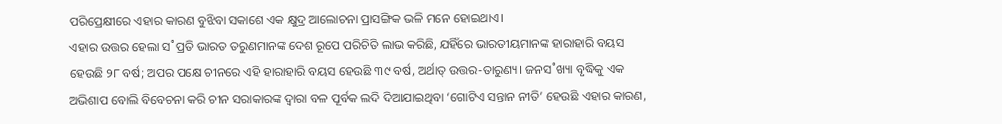ପରିପ୍ରେକ୍ଷୀରେ ଏହାର କାରଣ ବୁଝିବା ସକାଶେ ଏକ କ୍ଷୁଦ୍ର ଆଲୋଚନା ପ୍ରାସଙ୍ଗିକ ଭଳି ମନେ ହୋଇଥାଏ।
ଏହାର ଉତ୍ତର ହେଲା ସ˚ପ୍ରତି ଭାରତ ତରୁଣମାନଙ୍କ ଦେଶ ରୂପେ ପରିଚିତି ଲାଭ କରିଛି, ଯହିଁରେ ଭାରତୀୟମାନଙ୍କ ହାରାହାରି ବୟସ ହେଉଛି ୨୮ ବର୍ଷ; ଅପର ପକ୍ଷେ ଚୀନରେ ଏହି ହାରାହାରି ବୟସ ହେଉଛି ୩୯ ବର୍ଷ, ଅର୍ଥାତ୍ ଉତ୍ତର-ତାରୁଣ୍ୟ। ଜନସ˚ଖ୍ୟା ବୃଦ୍ଧିକୁ ଏକ ଅଭିଶାପ ବୋଲି ବିବେଚନା କରି ଚୀନ ସରାକାରଙ୍କ ଦ୍ବାରା ବଳ ପୂର୍ବକ ଲଦି ଦିଆଯାଇଥିବା ‘ଗୋଟିଏ ସନ୍ତାନ ନୀତି’ ହେଉଛି ଏହାର କାରଣ,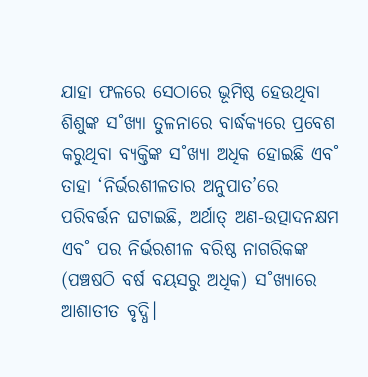ଯାହା ଫଳରେ ସେଠାରେ ଭୂମିଷ୍ଠ ହେଉଥିବା ଶିଶୁଙ୍କ ସ˚ଖ୍ୟା ତୁଳନାରେ ବାର୍ଦ୍ଧକ୍ୟରେ ପ୍ରବେଶ କରୁଥିବା ବ୍ୟକ୍ତିଙ୍କ ସ˚ଖ୍ୟା ଅଧିକ ହୋଇଛି ଏବ˚ ତାହା ‘ନିର୍ଭରଶୀଳତାର ଅନୁପାତ’ରେ ପରିବର୍ତ୍ତନ ଘଟାଇଛି, ଅର୍ଥାତ୍ ଅଣ-ଉତ୍ପାଦନକ୍ଷମ ଏବ˚ ପର ନିର୍ଭରଶୀଳ ବରିଷ୍ଠ ନାଗରିକଙ୍କ (ପଞ୍ଚଷଠି ବର୍ଷ ବୟସରୁ ଅଧିକ) ସ˚ଖ୍ୟାରେ ଆଶାତୀତ ବୃଦ୍ଧି।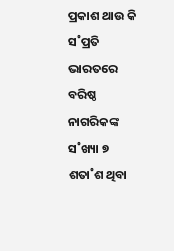ପ୍ରକାଶ ଥାଉ କି ସ˚ପ୍ରତି ଭାରତରେ ବରିଷ୍ଠ ନାଗରିକଙ୍କ ସ˚ଖ୍ୟା ୭ ଶତା˚ଶ ଥିବା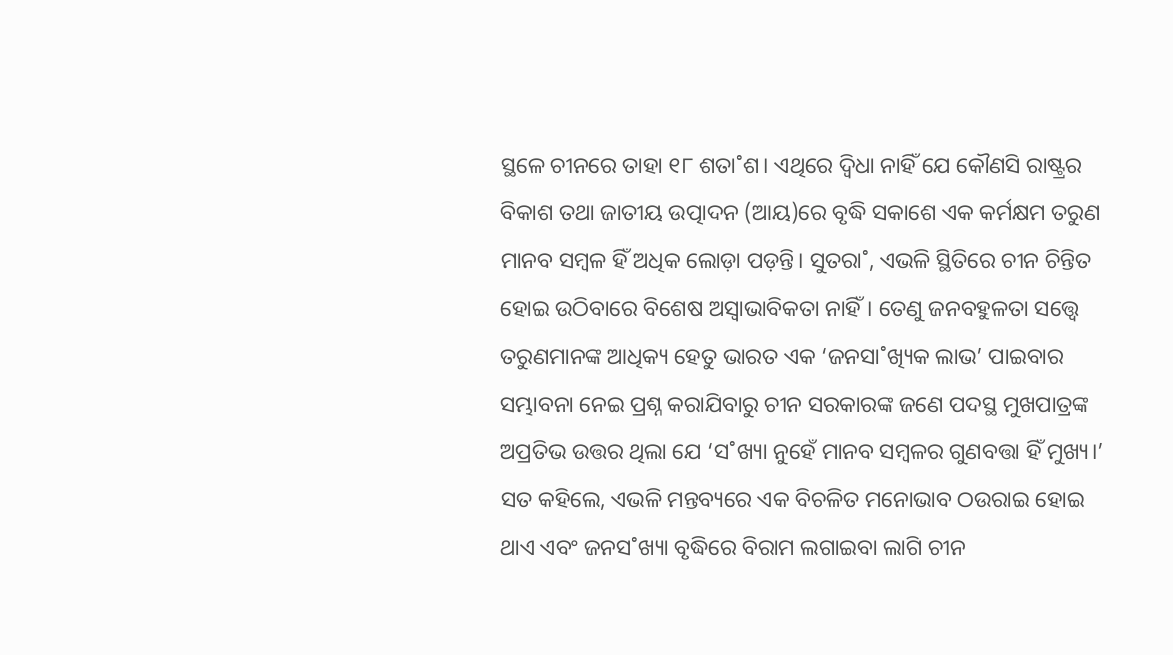ସ୍ଥଳେ ଚୀନରେ ତାହା ୧୮ ଶତା˚ଶ। ଏଥିରେ ଦ୍ବିଧା ନାହିଁ ଯେ କୌଣସି ରାଷ୍ଟ୍ରର ବିକାଶ ତଥା ଜାତୀୟ ଉତ୍ପାଦନ (ଆୟ)ରେ ବୃଦ୍ଧି ସକାଶେ ଏକ କର୍ମକ୍ଷମ ତରୁଣ ମାନବ ସମ୍ବଳ ହିଁ ଅଧିକ ଲୋଡ଼ା ପଡ଼ନ୍ତି। ସୁତରା˚, ଏଭଳି ସ୍ଥିତିରେ ଚୀନ ଚିନ୍ତିତ ହୋଇ ଉଠିବାରେ ବିଶେଷ ଅସ୍ବାଭାବିକତା ନାହିଁ। ତେଣୁ ଜନବହୁଳତା ସତ୍ତ୍ବେ ତରୁଣମାନଙ୍କ ଆଧିକ୍ୟ ହେତୁ ଭାରତ ଏକ ‘ଜନସା˚ଖ୍ୟିକ ଲାଭ’ ପାଇବାର ସମ୍ଭାବନା ନେଇ ପ୍ରଶ୍ନ କରାଯିବାରୁ ଚୀନ ସରକାରଙ୍କ ଜଣେ ପଦସ୍ଥ ମୁଖପାତ୍ରଙ୍କ ଅପ୍ରତିଭ ଉତ୍ତର ଥିଲା ଯେ ‘ସ˚ଖ୍ୟା ନୁହେଁ ମାନବ ସମ୍ବଳର ଗୁଣବତ୍ତା ହିଁ ମୁଖ୍ୟ।’ ସତ କହିଲେ, ଏଭଳି ମନ୍ତବ୍ୟରେ ଏକ ବିଚଳିତ ମନୋଭାବ ଠଉରାଇ ହୋଇ ଥାଏ ଏବଂ ଜନସ˚ଖ୍ୟା ବୃଦ୍ଧିରେ ବିରାମ ଲଗାଇବା ଲାଗି ଚୀନ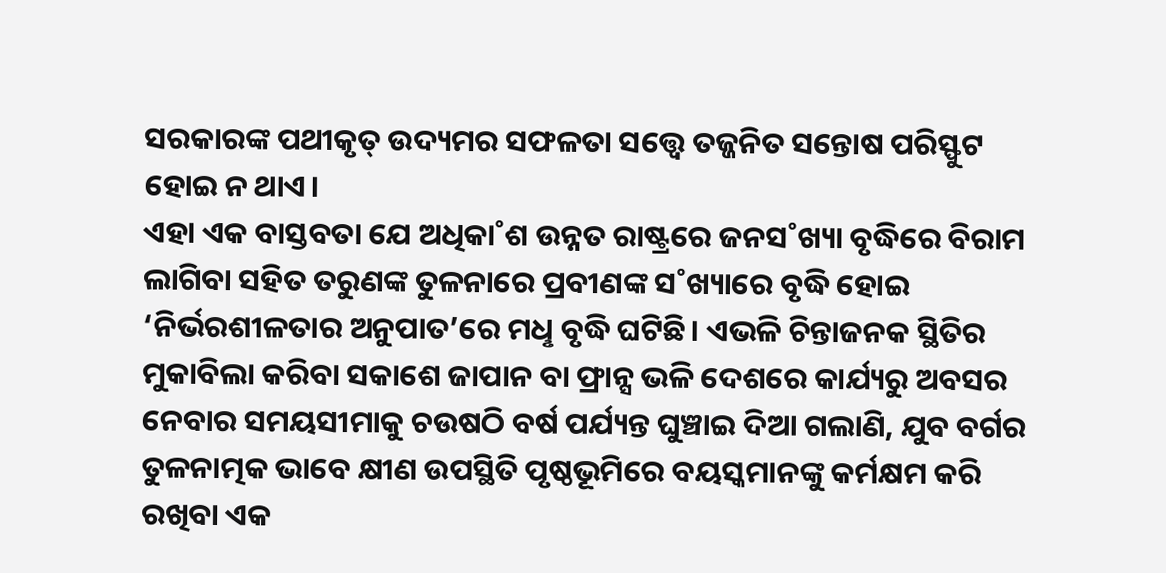ସରକାରଙ୍କ ପଥୀକୃତ୍ ଉଦ୍ୟମର ସଫଳତା ସତ୍ତ୍ବେ ତଜ୍ଜନିତ ସନ୍ତୋଷ ପରିସ୍ଫୁଟ ହୋଇ ନ ଥାଏ।
ଏହା ଏକ ବାସ୍ତବତା ଯେ ଅଧିକା˚ଶ ଉନ୍ନତ ରାଷ୍ଟ୍ରରେ ଜନସ˚ଖ୍ୟା ବୃଦ୍ଧିରେ ବିରାମ ଲାଗିବା ସହିତ ତରୁଣଙ୍କ ତୁଳନାରେ ପ୍ରବୀଣଙ୍କ ସ˚ଖ୍ୟାରେ ବୃଦ୍ଧି ହୋଇ ‘ନିର୍ଭରଶୀଳତାର ଅନୁପାତ’ରେ ମଧୢ ବୃଦ୍ଧି ଘଟିଛି। ଏଭଳି ଚିନ୍ତାଜନକ ସ୍ଥିତିର ମୁକାବିଲା କରିବା ସକାଶେ ଜାପାନ ବା ଫ୍ରାନ୍ସ ଭଳି ଦେଶରେ କାର୍ଯ୍ୟରୁ ଅବସର ନେବାର ସମୟସୀମାକୁ ଚଉଷଠି ବର୍ଷ ପର୍ଯ୍ୟନ୍ତ ଘୁଞ୍ଚାଇ ଦିଆ ଗଲାଣି, ଯୁବ ବର୍ଗର ତୁଳନାତ୍ମକ ଭାବେ କ୍ଷୀଣ ଉପସ୍ଥିତି ପୃଷ୍ଠଭୂମିରେ ବୟସ୍କମାନଙ୍କୁ କର୍ମକ୍ଷମ କରି ରଖିବା ଏକ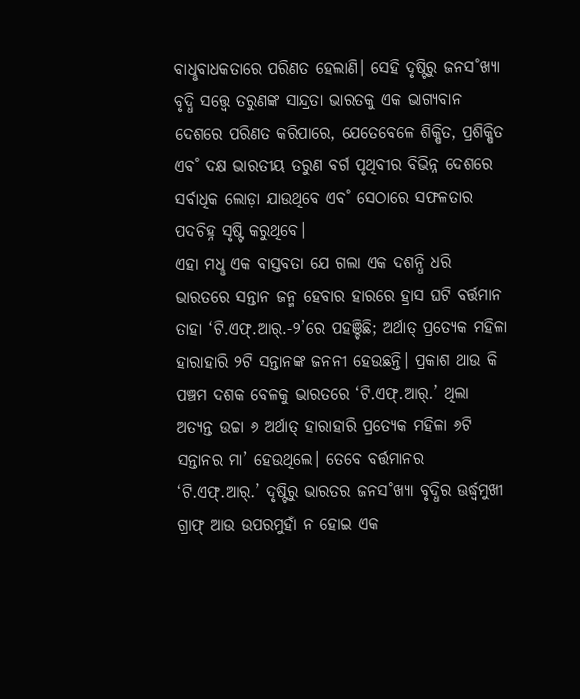ବାଧୢବାଧକତାରେ ପରିଣତ ହେଲାଣି। ସେହି ଦୃଷ୍ଟିରୁ ଜନସ˚ଖ୍ୟା ବୃଦ୍ଧି ସତ୍ତ୍ବେ ତରୁଣଙ୍କ ସାନ୍ଦ୍ରତା ଭାରତକୁ ଏକ ଭାଗ୍ୟବାନ ଦେଶରେ ପରିଣତ କରିପାରେ, ଯେତେବେଳେ ଶିକ୍ଷିତ, ପ୍ରଶିକ୍ଷିତ ଏବ˚ ଦକ୍ଷ ଭାରତୀୟ ତରୁଣ ବର୍ଗ ପୃଥିବୀର ବିଭିନ୍ନ ଦେଶରେ ସର୍ବାଧିକ ଲୋଡ଼ା ଯାଉଥିବେ ଏବ˚ ସେଠାରେ ସଫଳତାର ପଦଚିହ୍ନ ସୃଷ୍ଟି କରୁଥିବେ।
ଏହା ମଧୢ ଏକ ବାସ୍ତବତା ଯେ ଗଲା ଏକ ଦଶନ୍ଧି ଧରି ଭାରତରେ ସନ୍ତାନ ଜନ୍ମ ହେବାର ହାରରେ ହ୍ରାସ ଘଟି ବର୍ତ୍ତମାନ ତାହା ‘ଟି.ଏଫ୍.ଆର୍.-୨’ରେ ପହଞ୍ଚିଛି; ଅର୍ଥାତ୍ ପ୍ରତ୍ୟେକ ମହିଳା ହାରାହାରି ୨ଟି ସନ୍ତାନଙ୍କ ଜନନୀ ହେଉଛନ୍ତି। ପ୍ରକାଶ ଥାଉ କି ପଞ୍ଚମ ଦଶକ ବେଳକୁ ଭାରତରେ ‘ଟି.ଏଫ୍.ଆର୍.’ ଥିଲା ଅତ୍ୟନ୍ତ ଉଚ୍ଚା ୬ ଅର୍ଥାତ୍ ହାରାହାରି ପ୍ରତ୍ୟେକ ମହିଳା ୬ଟି ସନ୍ତାନର ମା’ ହେଉଥିଲେ। ତେବେ ବର୍ତ୍ତମାନର ‘ଟି.ଏଫ୍.ଆର୍.’ ଦୃଷ୍ଟିରୁ ଭାରତର ଜନସ˚ଖ୍ୟା ବୃଦ୍ଧିର ଊର୍ଦ୍ଧ୍ବମୁଖୀ ଗ୍ରାଫ୍ ଆଉ ଉପରମୁହାଁ ନ ହୋଇ ଏକ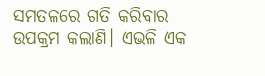ସମତଳରେ ଗତି କରିବାର ଉପକ୍ରମ କଲାଣି। ଏଭଳି ଏକ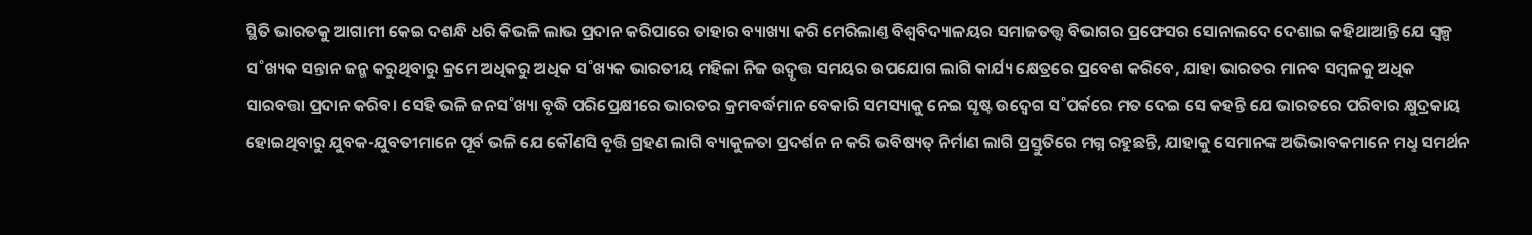ସ୍ଥିତି ଭାରତକୁ ଆଗାମୀ କେଇ ଦଶନ୍ଧି ଧରି କିଭଳି ଲାଭ ପ୍ରଦାନ କରିପାରେ ତାହାର ବ୍ୟାଖ୍ୟା କରି ମେରିଲାଣ୍ତ ବିଶ୍ବବିଦ୍ୟାଳୟର ସମାଜତତ୍ତ୍ବ ବିଭାଗର ପ୍ରଫେସର ସୋନାଲଦେ ଦେଶାଇ କହିଥାଆନ୍ତି ଯେ ସ୍ବଳ୍ପ ସ˚ଖ୍ୟକ ସନ୍ତାନ ଜନ୍ମ କରୁଥିବାରୁ କ୍ରମେ ଅଧିକରୁ ଅଧିକ ସ˚ଖ୍ୟକ ଭାରତୀୟ ମହିଳା ନିଜ ଉଦ୍ବୃତ୍ତ ସମୟର ଉପଯୋଗ ଲାଗି କାର୍ଯ୍ୟ କ୍ଷେତ୍ରରେ ପ୍ରବେଶ କରିବେ, ଯାହା ଭାରତର ମାନବ ସମ୍ବଳକୁ ଅଧିକ ସାରବତ୍ତା ପ୍ରଦାନ କରିବ। ସେହି ଭଳି ଜନସ˚ଖ୍ୟା ବୃଦ୍ଧି ପରିପ୍ରେକ୍ଷୀରେ ଭାରତର କ୍ରମବର୍ଦ୍ଧମାନ ବେକାରି ସମସ୍ୟାକୁ ନେଇ ସୃଷ୍ଟ ଉଦ୍ବେଗ ସ˚ପର୍କରେ ମତ ଦେଇ ସେ କହନ୍ତି ଯେ ଭାରତରେ ପରିବାର କ୍ଷୁଦ୍ରକାୟ ହୋଇଥିବାରୁ ଯୁବକ-ଯୁବତୀମାନେ ପୂର୍ବ ଭଳି ଯେ କୌଣସି ବୃତ୍ତି ଗ୍ରହଣ ଲାଗି ବ୍ୟାକୁଳତା ପ୍ରଦର୍ଶନ ନ କରି ଭବିଷ୍ୟତ୍ ନିର୍ମାଣ ଲାଗି ପ୍ରସ୍ତୁତିରେ ମଗ୍ନ ରହୁଛନ୍ତି, ଯାହାକୁ ସେମାନଙ୍କ ଅଭିଭାବକମାନେ ମଧୢ ସମର୍ଥନ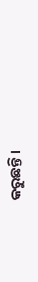କରୁଛନ୍ତି।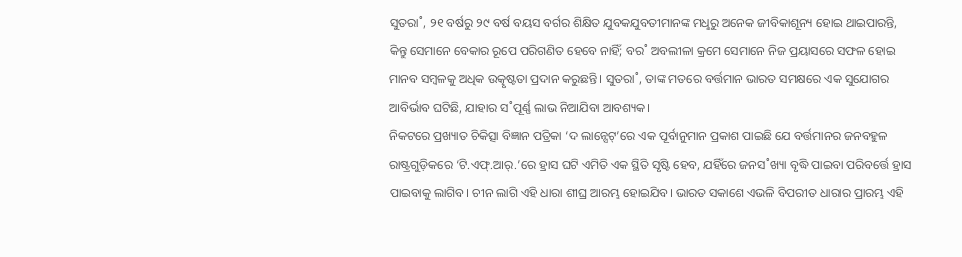ସୁତରା˚, ୨୧ ବର୍ଷରୁ ୨୯ ବର୍ଷ ବୟସ ବର୍ଗର ଶିକ୍ଷିତ ଯୁବକଯୁବତୀମାନଙ୍କ ମଧୢରୁ ଅନେକ ଜୀବିକାଶୂନ୍ୟ ହୋଇ ଥାଇପାରନ୍ତି, କିନ୍ତୁ ସେମାନେ ବେକାର ରୂପେ ପରିଗଣିତ ହେବେ ନାହିଁ; ବର˚ ଅବଲୀଳା କ୍ରମେ ସେମାନେ ନିଜ ପ୍ରୟାସରେ ସଫଳ ହୋଇ ମାନବ ସମ୍ବଳକୁ ଅଧିକ ଉତ୍କୃଷ୍ଟତା ପ୍ରଦାନ କରୁଛନ୍ତି। ସୁତରା˚, ତାଙ୍କ ମତରେ ବର୍ତ୍ତମାନ ଭାରତ ସମକ୍ଷରେ ଏକ ସୁଯୋଗର ଆବିର୍ଭାବ ଘଟିଛି, ଯାହାର ସ˚ପୂର୍ଣ୍ଣ ଲାଭ ନିଆଯିବା ଆବଶ୍ୟକ।
ନିକଟରେ ପ୍ରଖ୍ୟାତ ଚିକିତ୍ସା ବିଜ୍ଞାନ ପତ୍ରିକା ‘ଦ ଲାନ୍ସେଟ୍’ରେ ଏକ ପୂର୍ବାନୁମାନ ପ୍ରକାଶ ପାଇଛି ଯେ ବର୍ତ୍ତମାନର ଜନବହୁଳ ରାଷ୍ଟ୍ରଗୁଡ଼ିକରେ ‘ଟି.ଏଫ୍.ଆର୍.’ରେ ହ୍ରାସ ଘଟି ଏମିତି ଏକ ସ୍ଥିତି ସୃଷ୍ଟି ହେବ, ଯହିଁରେ ଜନସ˚ଖ୍ୟା ବୃଦ୍ଧି ପାଇବା ପରିବର୍ତ୍ତେ ହ୍ରାସ ପାଇବାକୁ ଲାଗିବ। ଚୀନ ଲାଗି ଏହି ଧାରା ଶୀଘ୍ର ଆରମ୍ଭ ହୋଇଯିବ। ଭାରତ ସକାଶେ ଏଭଳି ବିପରୀତ ଧାରାର ପ୍ରାରମ୍ଭ ଏହି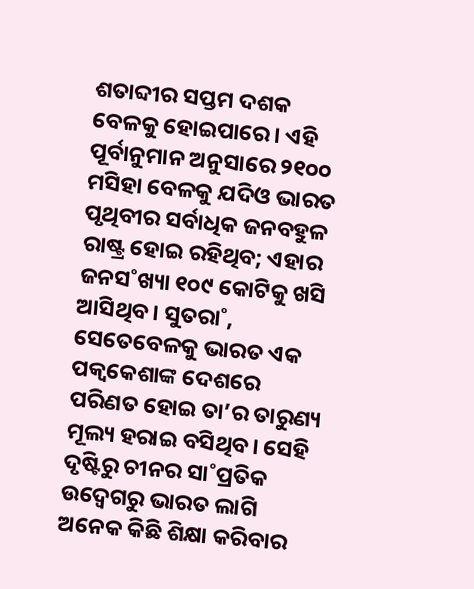ଶତାବ୍ଦୀର ସପ୍ତମ ଦଶକ ବେଳକୁ ହୋଇପାରେ। ଏହି ପୂର୍ବାନୁମାନ ଅନୁସାରେ ୨୧୦୦ ମସିହା ବେଳକୁ ଯଦିଓ ଭାରତ ପୃଥିବୀର ସର୍ବାଧିକ ଜନବହୁଳ ରାଷ୍ଟ୍ର ହୋଇ ରହିଥିବ; ଏହାର ଜନସ˚ଖ୍ୟା ୧୦୯ କୋଟିକୁ ଖସି ଆସିଥିବ। ସୁତରା˚, ସେତେବେଳକୁ ଭାରତ ଏକ ପକ୍ବକେଶାଙ୍କ ଦେଶରେ ପରିଣତ ହୋଇ ତା’ର ତାରୁଣ୍ୟ ମୂଲ୍ୟ ହରାଇ ବସିଥିବ। ସେହି ଦୃଷ୍ଟିରୁ ଚୀନର ସା˚ପ୍ରତିକ ଉଦ୍ବେଗରୁ ଭାରତ ଲାଗି ଅନେକ କିଛି ଶିକ୍ଷା କରିବାର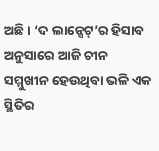ଅଛି। ‘ଦ ଲାନ୍ସେଟ୍’ର ହିସାବ ଅନୁସାରେ ଆଜି ଚୀନ ସମ୍ମୁଖୀନ ହେଉଥିବା ଭଳି ଏକ ସ୍ଥିତିର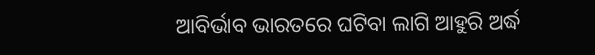ଆବିର୍ଭାବ ଭାରତରେ ଘଟିବା ଲାଗି ଆହୁରି ଅର୍ଦ୍ଧ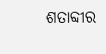ଶତାବ୍ଦୀର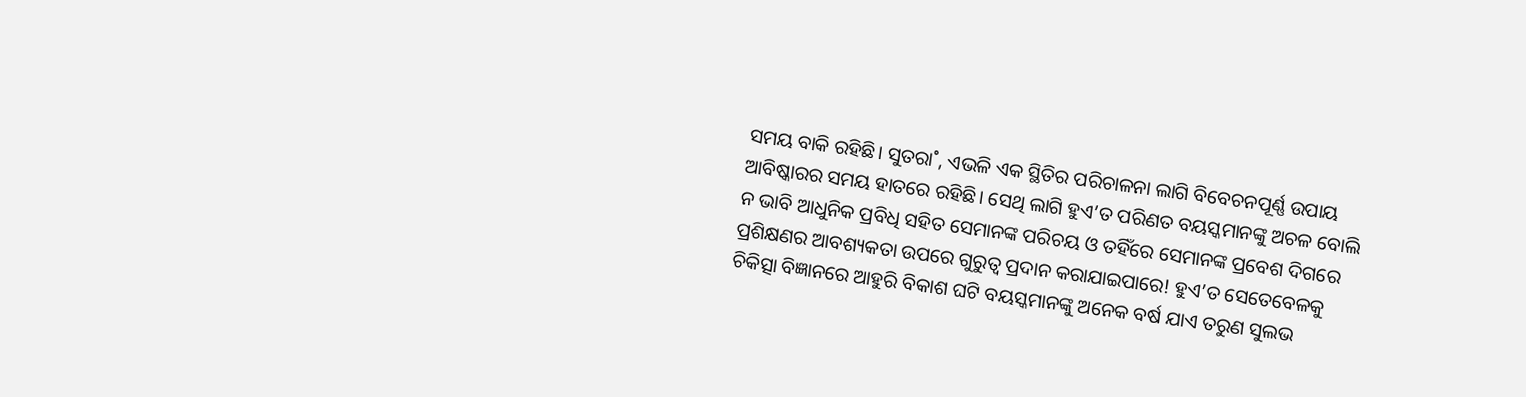ସମୟ ବାକି ରହିଛି। ସୁତରା˚, ଏଭଳି ଏକ ସ୍ଥିତିର ପରିଚାଳନା ଲାଗି ବିବେଚନପୂର୍ଣ୍ଣ ଉପାୟ ଆବିଷ୍କାରର ସମୟ ହାତରେ ରହିଛି। ସେଥି ଲାଗି ହୁଏ’ତ ପରିଣତ ବୟସ୍କମାନଙ୍କୁ ଅଚଳ ବୋଲି ନ ଭାବି ଆଧୁନିକ ପ୍ରବିଧି ସହିତ ସେମାନଙ୍କ ପରିଚୟ ଓ ତହିଁରେ ସେମାନଙ୍କ ପ୍ରବେଶ ଦିଗରେ ପ୍ରଶିକ୍ଷଣର ଆବଶ୍ୟକତା ଉପରେ ଗୁରୁତ୍ବ ପ୍ରଦାନ କରାଯାଇପାରେ! ହୁଏ’ତ ସେତେବେଳକୁ ଚିକିତ୍ସା ବିଜ୍ଞାନରେ ଆହୁରି ବିକାଶ ଘଟି ବୟସ୍କମାନଙ୍କୁ ଅନେକ ବର୍ଷ ଯାଏ ତରୁଣ ସୁଲଭ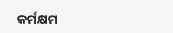କର୍ମକ୍ଷମ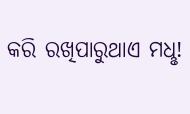କରି ରଖିପାରୁଥାଏ ମଧୢ!